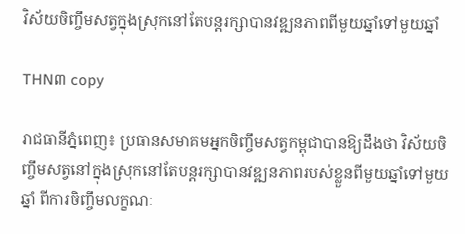វិស័យចិញ្ចឹមសត្វក្នុងស្រុកនៅតែបន្តរក្សាបានវឌ្ឍនភាពពីមួយឆ្នាំទៅមួយឆ្នាំ

THN៣ copy

រាជធានីភ្នំពេញ៖ ប្រធានសមាគមអ្នកចិញ្ចឹមសត្វកម្ពុជាបានឱ្យដឹងថា វិស័យចិញ្ចឹមសត្វនៅក្នុងស្រុកនៅតែបន្តរក្សាបានវឌ្ឍនភាពរបស់ខ្លួនពីមួយឆ្នាំទៅមួយឆ្នាំ ពីការចិញ្ចឹមលក្ខណៈ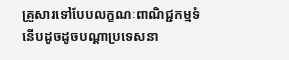គ្រួសារទៅបែបលក្ខណៈពាណិជ្ជកម្មទំនើបដូចដូចបណ្តាប្រទេសនា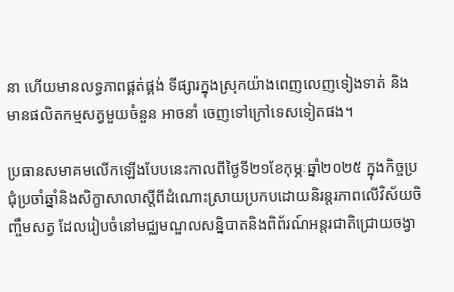នា ហើយមានលទ្ធភាពផ្គត់ផ្គង់ ទីផ្សារក្នុងស្រុកយ៉ាងពេញលេញទៀងទាត់ និងមានផលិតកម្មសត្វមួយចំនួន អាចនាំ ចេញទៅក្រៅទេសទៀតផង។

ប្រធានសមាគមលើកឡើងបែបនេះកាលពីថ្ងៃទី២១ខែកុម្ភៈឆ្នាំ២០២៥ ក្នុងកិច្ចប្រជុំប្រចាំឆ្នាំនិងសិក្ខាសាលាស្តីពីដំណោះស្រាយប្រកបដោយនិរន្តរភាពលើវិស័យចិញ្ចឹមសត្វ ដែលរៀបចំនៅមជ្ឈមណ្ឌលសន្និបាតនិងពិព័រណ៍អន្តរជាតិជ្រោយចង្វា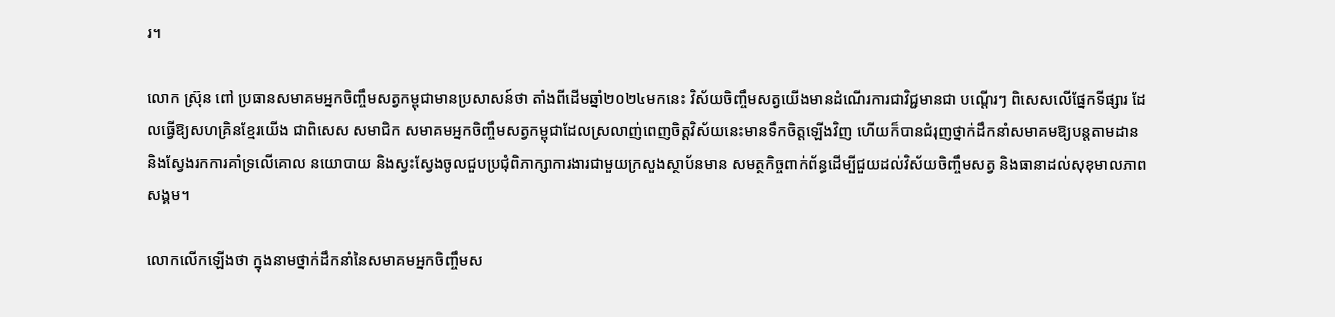រ។

លោក ស៊្រុន ពៅ ប្រធានសមាគមអ្នកចិញ្ចឹមសត្វកម្ពុជាមានប្រសាសន៍ថា តាំងពីដើមឆ្នាំ២០២៤មកនេះ វិស័យចិញ្ចឹមសត្វយើងមានដំណើរការជាវិជ្ជមានជា បណ្តើរៗ ពិសេសលើផ្នែកទីផ្សារ ដែលធ្វើឱ្យសហគ្រិនខ្មែរយើង ជាពិសេស សមាជិក សមាគមអ្នកចិញ្ចឹមសត្វកម្ពុជាដែលស្រលាញ់ពេញចិត្តវិស័យនេះមានទឹកចិត្តឡើងវិញ ហើយក៏បានជំរុញថ្នាក់ដឹកនាំសមាគមឱ្យបន្តតាមដាន និងស្វែងរកការគាំទ្រលើគោល នយោបាយ និងស្វះស្វែងចូលជួបប្រជុំពិភាក្សាការងារជាមួយក្រសួងស្ថាប័នមាន សមត្ថកិច្ចពាក់ព័ន្ធដើម្បីជួយដល់វិស័យចិញ្ចឹមសត្វ និងធានាដល់សុខុមាលភាពសង្គម។

លោកលើកឡើងថា ក្នុងនាមថ្នាក់ដឹកនាំនៃសមាគមអ្នកចិញ្ចឹមស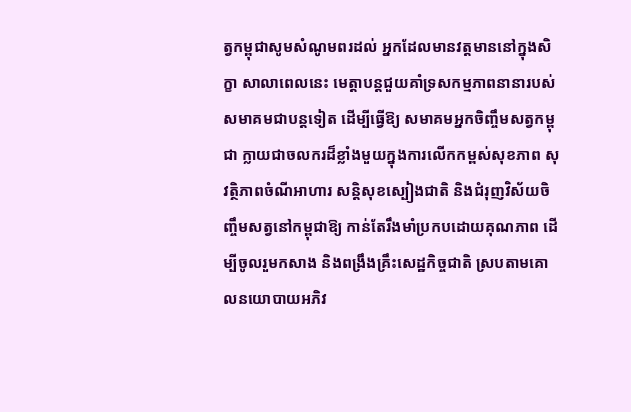ត្វកម្ពុជាសូមសំណូមពរដល់ អ្នកដែលមានវត្តមាននៅក្នុងសិក្ខា សាលាពេលនេះ មេត្តាបន្តជួយគាំទ្រសកម្មភាពនានារបស់សមាគមជាបន្តទៀត ដើម្បីធ្វើឱ្យ សមាគមអ្នកចិញ្ចឹមសត្វកម្ពុជា ក្លាយជាចលករដ៏ខ្លាំងមួយក្នុងការលើកកម្ពស់សុខភាព សុវត្ថិភាពចំណីអាហារ សន្តិសុខស្បៀងជាតិ និងជំរុញវិស័យចិញ្ចឹមសត្វនៅកម្ពុជាឱ្យ កាន់តែរឹងមាំប្រកបដោយគុណភាព ដើម្បីចូលរួមកសាង និងពង្រឹងគ្រឹះសេដ្ឋកិច្ចជាតិ ស្របតាមគោលនយោបាយអភិវ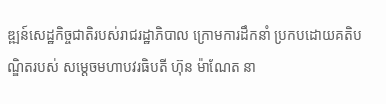ឌ្ឍន៍សេដ្ឋកិច្ចជាតិរបស់រាជរដ្ឋាភិបាល ក្រោមការដឹកនាំ ប្រកបដោយគតិបណ្ឌិតរបស់ សម្តេចមហាបវរធិបតី ហ៊ុន ម៉ាណែត នា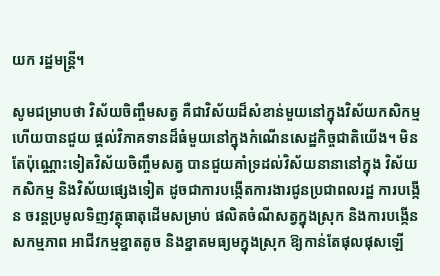យក រដ្ឋមន្ត្រី។

សូមជម្រាបថា វិស័យចិញ្ចឹមសត្វ គឺជាវិស័យដ៏សំខាន់មួយនៅក្នុងវិស័យកសិកម្ម ហើយបានជួយ ផ្តល់វិភាគទានដ៏ធំមួយនៅក្នុងកំណើនសេដ្ឋកិច្ចជាតិយើង។ មិនតែប៉ុណ្ណោះទៀតវិស័យចិញ្ចឹមសត្វ បានជួយគាំទ្រដល់វិស័យនានានៅក្នុង វិស័យកសិកម្ម និងវិស័យផ្សេងទៀត ដូចជាការបង្កើតការងារជូនប្រជាពលរដ្ឋ ការបង្កើន ចរន្តប្រមូលទិញវត្ថុធាតុដើមសម្រាប់ ផលិតចំណីសត្វក្នុងស្រុក និងការបង្កើនសកម្មភាព អាជីវកម្មខ្នាតតូច និងខ្នាតមធ្យមក្នុងស្រុក ឱ្យកាន់តែផុលផុសឡើ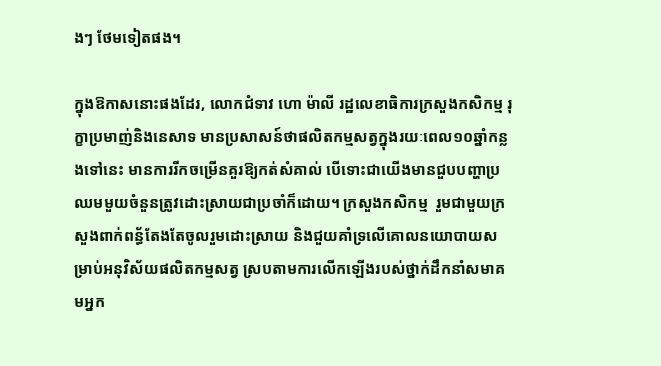ងៗ ថែមទៀតផង។

ក្នុងឱកាសនោះផងដែរ, លោកជំទាវ ហោ ម៉ាលី រដ្ឋលេខាធិការក្រសួងកសិកម្ម រុក្ខាប្រមាញ់និងនេសាទ មានប្រសាសន៍ថាផលិតកម្មសត្វក្នុងរយៈពេល១០ឆ្នាំកន្លងទៅនេះ មានការរីកចម្រើនគួរឱ្យកត់សំគាល់ បើទោះជាយើងមានជួបបញ្ហាប្រឈមមួយចំនួនត្រូវដោះស្រាយជាប្រចាំក៏ដោយ។ ក្រសួងកសិកម្ម  រួមជាមួយក្រសួងពាក់ពន្ធ័តែងតែចូលរួមដោះស្រាយ និងជួយគាំទ្រលើគោលនយោបាយសម្រាប់អនុវិស័យផលិតកម្មសត្វ ស្របតាមការលើកឡើងរបស់ថ្នាក់ដឹកនាំសមាគមអ្នក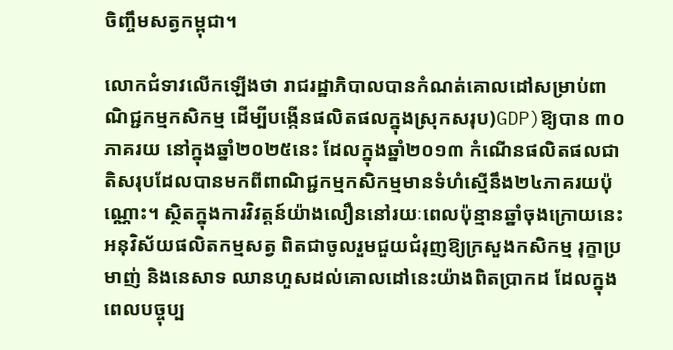ចិញ្ចឹមសត្វកម្ពុជា។

លោកជំទាវលើកឡើងថា រាជរដ្ឋាភិបាលបានកំណត់គោលដៅសម្រាប់ពាណិជ្ជកម្មកសិកម្ម ដើម្បីបង្កើនផលិតផលក្នុងស្រុកសរុប)GDP)ឱ្យបាន ៣០ភាគរយ នៅក្នុងឆ្នាំ២០២៥នេះ ដែលក្នុងឆ្នាំ២០១៣ កំណើនផលិតផលជាតិសរុបដែលបានមកពីពាណិជ្ជកម្មកសិកម្មមានទំហំស្មើនឹង២៤ភាគរយប៉ុណ្ណោះ។ ស្ថិតក្នុងការវិវត្តន៍យ៉ាងលឿននៅរយៈពេលប៉ុន្មានឆ្នាំចុងក្រោយនេះ អនុវិស័យផលិតកម្មសត្វ ពិតជាចូលរួមជួយជំរុញឱ្យក្រសួងកសិកម្ម រុក្ខាប្រមាញ់ និងនេសាទ ឈានហួសដល់គោលដៅនេះយ៉ាងពិតប្រាកដ ដែលក្នុងពេលបច្ចុប្ប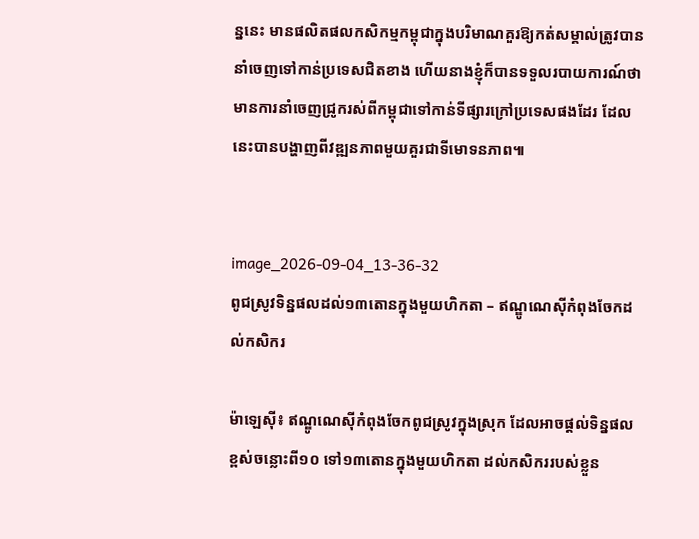ន្ននេះ មានផលិតផលកសិកម្មកម្ពុជាក្នុងបរិមាណគួរឱ្យកត់សម្គាល់ត្រូវបាននាំចេញទៅកាន់ប្រទេសជិតខាង ហើយនាងខ្ញុំក៏បានទទួលរបាយការណ៍ថា មានការនាំចេញជ្រូករស់ពីកម្ពុជាទៅកាន់ទីផ្សារក្រៅប្រទេសផងដែរ ដែលនេះបានបង្ហាញពីវឌ្ឍនភាពមួយគួរជាទីមោទនភាព៕


image_2026-09-04_13-36-32
ពូជស្រូវទិន្នផលដល់១៣តោនក្នុងមួយហិកតា – ឥណ្ឌូណេស៊ីកំពុងចែកដល់កសិករ

ម៉ាឡេស៊ី៖ ឥណ្ឌូណេស៊ីកំពុងចែកពូជស្រូវក្នុងស្រុក ដែលអាចផ្ដល់ទិន្នផលខ្ពស់ចន្លោះពី១០ ទៅ១៣តោនក្នុងមួយហិកតា ដល់កសិកររបស់ខ្លួន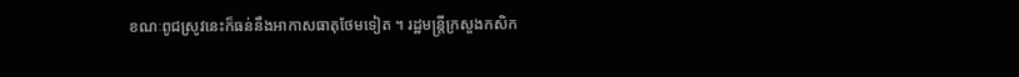ខណៈពូជស្រូវនេះក៏ធន់នឹងអាកាសធាតុថែមទៀត ។ រដ្ឋមន្ត្រីក្រសួងកសិក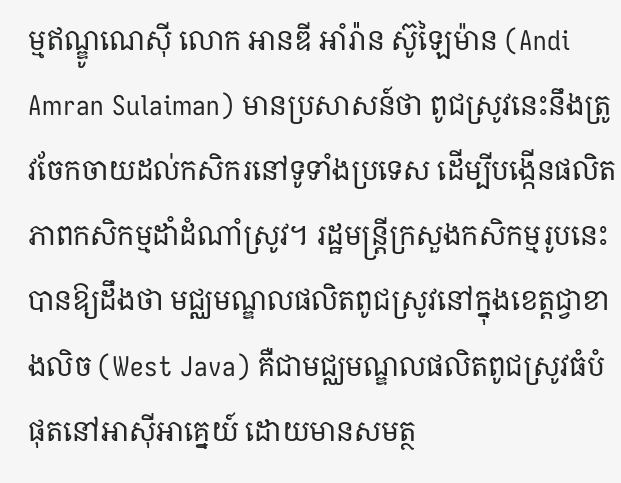ម្មឥណ្ឌូណេស៊ី លោក អានឌី អាំរ៉ាន ស៊ូឡៃម៉ាន (Andi Amran Sulaiman) មានប្រសាសន៍ថា ពូជស្រូវនេះនឹងត្រូវចែកចាយដល់កសិករនៅទូទាំងប្រទេស ដើម្បីបង្កើនផលិតភាពកសិកម្មដាំដំណាំស្រូវ។ រដ្ឋមន្ត្រីក្រសួងកសិកម្មរូបនេះ បានឱ្យដឹងថា មជ្ឈមណ្ឌលផលិតពូជស្រូវនៅក្នុងខេត្តជ្វាខាងលិច (West Java) គឺជាមជ្ឈមណ្ឌលផលិតពូជស្រូវធំបំផុតនៅអាស៊ីអាគ្នេយ៍ ដោយមានសមត្ថ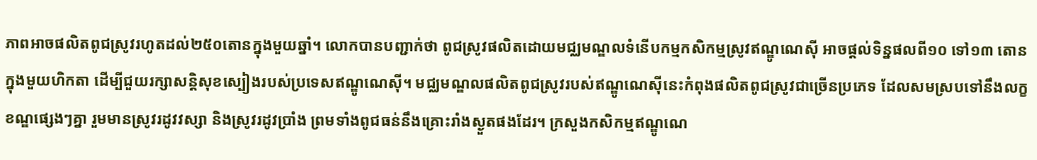ភាពអាចផលិតពូជស្រូវរហូតដល់២៥០តោនក្នុងមួយឆ្នាំ។ លោកបានបញ្ជាក់ថា ពូជស្រូវផលិតដោយមជ្ឈមណ្ឌលទំនើបកម្មកសិកម្មស្រូវឥណ្ឌូណេស៊ី អាចផ្តល់ទិន្នផលពី១០ ទៅ១៣ តោនក្នុងមួយហិកតា ដើម្បីជួយរក្សាសន្តិសុខស្បៀងរបស់ប្រទេសឥណ្ឌូណេស៊ី។ មជ្ឈមណ្ឌលផលិតពូជស្រូវរបស់ឥណ្ឌូណេស៊ីនេះកំពុងផលិតពូជស្រូវជាច្រើនប្រភេទ ដែលសមស្របទៅនឹងលក្ខខណ្ឌផ្សេងៗគ្នា រួមមានស្រូវរដូវវស្សា និងស្រូវរដូវប្រាំង ព្រមទាំងពូជធន់នឹងគ្រោះរាំងស្ងួតផងដែរ។ ក្រសួងកសិកម្មឥណ្ឌូណេ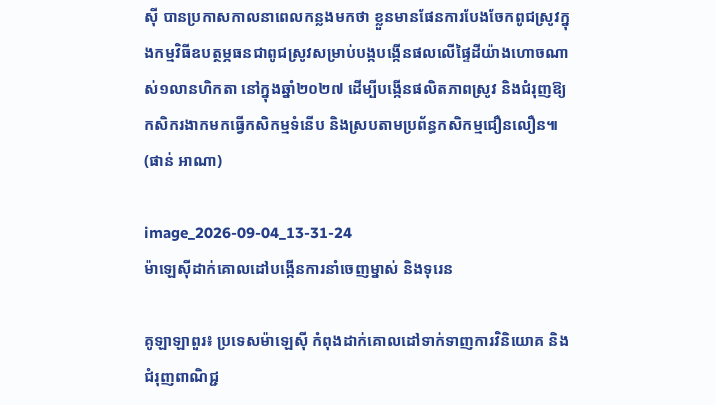ស៊ី បានប្រកាសកាលនាពេលកន្លងមកថា ខ្លួនមានផែនការបែងចែកពូជស្រូវក្នុងកម្មវិធីឧបត្ថម្ភធនជាពូជស្រូវសម្រាប់បង្កបង្កើនផលលើផ្ទៃដីយ៉ាងហោចណាស់១លានហិកតា នៅក្នុងឆ្នាំ២០២៧ ដើម្បីបង្កើនផលិតភាពស្រូវ និងជំរុញឱ្យកសិករងាកមកធ្វើកសិកម្មទំនើប និងស្របតាមប្រព័ន្ធកសិកម្មជឿនលឿន៕ (ផាន់ អាណា)

image_2026-09-04_13-31-24
ម៉ាឡេស៊ីដាក់គោលដៅបង្កើនការនាំចេញម្នាស់ និងទុរេន

គូឡាឡាពួរ៖ ប្រទេសម៉ាឡេស៊ី កំពុងដាក់គោលដៅទាក់ទាញការវិនិយោគ និងជំរុញពាណិជ្ជ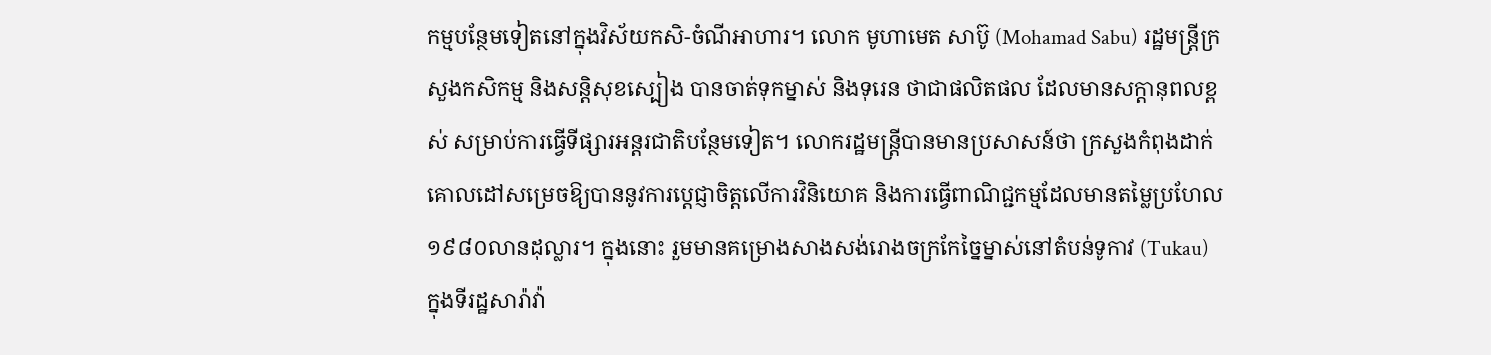កម្មបន្ថែមទៀតនៅក្នុងវិស័យកសិ-ចំណីអាហារ។ លោក មូហាមេត សាប៊ូ (Mohamad Sabu) រដ្ឋមន្ត្រីក្រសួងកសិកម្ម និងសន្តិសុខស្បៀង បានចាត់ទុកម្នាស់ និងទុរេន ថាជាផលិតផល ដែលមានសក្តានុពលខ្ពស់ សម្រាប់ការធ្វើទីផ្សារអន្តរជាតិបន្ថែមទៀត។ លោករដ្ឋមន្ត្រីបានមានប្រសាសន៍ថា ក្រសួងកំពុងដាក់គោលដៅសម្រេចឱ្យបាននូវការប្តេជ្ញាចិត្តលើការវិនិយោគ និងការធ្វើពាណិជ្ជកម្មដែលមានតម្លៃប្រហែល១៩៨០លានដុល្លារ។ ក្នុងនោះ រួមមានគម្រោងសាងសង់រោងចក្រកែច្នៃម្នាស់នៅតំបន់ទូកាវ (Tukau) ក្នុងទីរដ្ឋសារ៉ាវ៉ា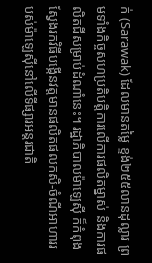ក់ (Sarawak) ដែលមានតម្លៃ ខ្ទង់២៥៥លានដុល្លារ ព្រមទាំងកិច្ចសហប្រតិបត្តិការលើការផលិតម្នាស់ និងការផលិតជីសម្រាប់ដំណាំនេះ។ រដ្ឋាភិបាលម៉ាឡេស៊ី ក៏កំពុងស្វែងរកវិធីបង្កើនវត្តមានផលិតផលកសិ-ចំណីអាហាររបស់ម៉ាឡេស៊ីនៅលើទីផ្សារអន្តរជាតិ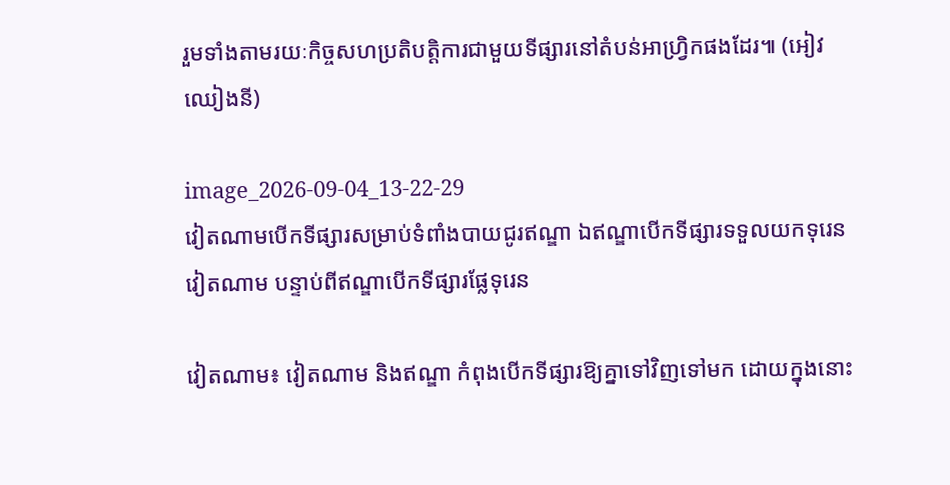រួមទាំងតាមរយៈកិច្ចសហប្រតិបត្តិការជាមួយទីផ្សារនៅតំបន់អាហ្វ្រិកផងដែរ៕ (អៀវ ឈៀងនី)

image_2026-09-04_13-22-29
វៀតណាមបើកទីផ្សារសម្រាប់ទំពាំងបាយជូរឥណ្ឌា ឯឥណ្ឌាបើកទីផ្សារទទួលយកទុរេនវៀតណាម បន្ទាប់ពីឥណ្ឌាបើកទីផ្សារផ្លែទុរេន

វៀតណាម៖ វៀតណាម និងឥណ្ឌា កំពុងបើកទីផ្សារឱ្យគ្នាទៅវិញទៅមក ដោយក្នុងនោះ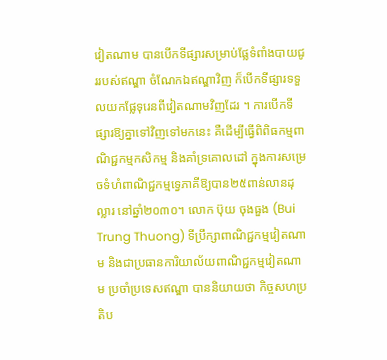វៀតណាម បានបើកទីផ្សារសម្រាប់ផ្លែទំពាំងបាយជូររបស់ឥណ្ឌា ចំណែកឯឥណ្ឌាវិញ ក៏បើកទីផ្សារទទួលយកផ្លែទុរេនពីវៀតណាមវិញដែរ ។ ការបើកទីផ្សារឱ្យគ្នាទៅវិញទៅមកនេះ គឺដើម្បីធ្វើពិពិធកម្មពាណិជ្ជកម្មកសិកម្ម និងគាំទ្រគោលដៅ ក្នុងការសម្រេចទំហំពាណិជ្ជកម្មទ្វេភាគីឱ្យបាន២៥ពាន់លានដុល្លារ នៅឆ្នាំ២០៣០។ លោក ប៊ុយ ចុងធួង (Bui Trung Thuong) ទីប្រឹក្សាពាណិជ្ជកម្មវៀតណាម និងជាប្រធានការិយាល័យពាណិជ្ជកម្មវៀតណាម ប្រចាំប្រទេសឥណ្ឌា បាននិយាយថា កិច្ចសហប្រតិប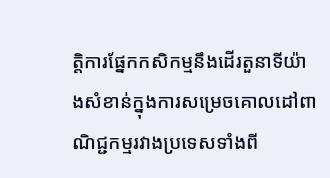ត្តិការផ្នែកកសិកម្មនឹងដើរតួនាទីយ៉ាងសំខាន់ក្នុងការសម្រេចគោលដៅពាណិជ្ជកម្មរវាងប្រទេសទាំងពី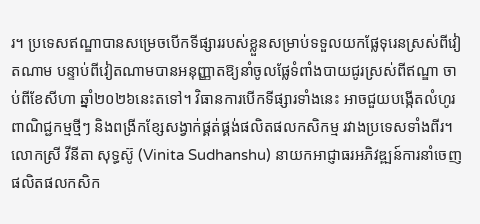រ។ ប្រទេសឥណ្ឌាបានសម្រេចបើកទីផ្សាររបស់ខ្លួនសម្រាប់ទទួលយកផ្លែទុរេនស្រស់ពីវៀតណាម បន្ទាប់ពីវៀតណាមបានអនុញ្ញាតឱ្យនាំចូលផ្លែទំពាំងបាយជូរស្រស់ពីឥណ្ឌា ចាប់ពីខែសីហា ឆ្នាំ២០២៦នេះតទៅ។ វិធានការបើកទីផ្សារទាំងនេះ អាចជួយបង្កើតលំហូរពាណិជ្ជកម្មថ្មីៗ និងពង្រីកខ្សែសង្វាក់ផ្គត់ផ្គង់ផលិតផលកសិកម្ម រវាងប្រទេសទាំងពីរ។ លោកស្រី វីនីតា សុទ្ធស៊ូ (Vinita Sudhanshu) នាយកអាជ្ញាធរអភិវឌ្ឍន៍ការនាំចេញផលិតផលកសិក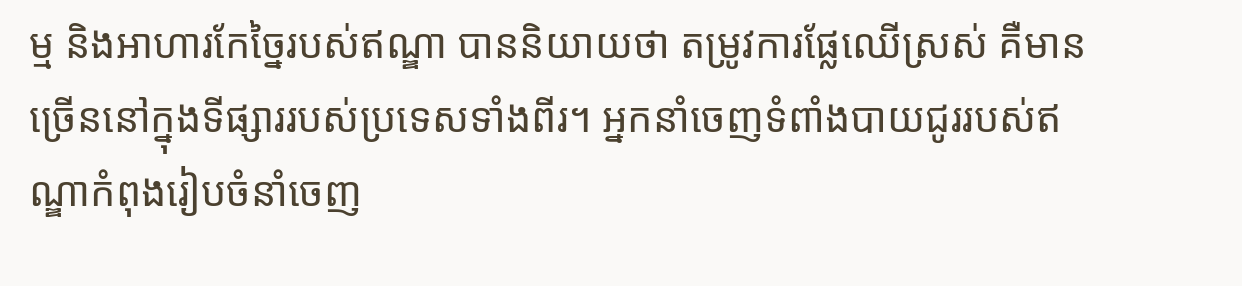ម្ម និងអាហារកែច្នៃរបស់ឥណ្ឌា បាននិយាយថា តម្រូវការផ្លែឈើស្រស់ គឺមានច្រើននៅក្នុងទីផ្សាររបស់ប្រទេសទាំងពីរ។ អ្នកនាំចេញទំពាំងបាយជូររបស់ឥណ្ឌាកំពុងរៀបចំនាំចេញ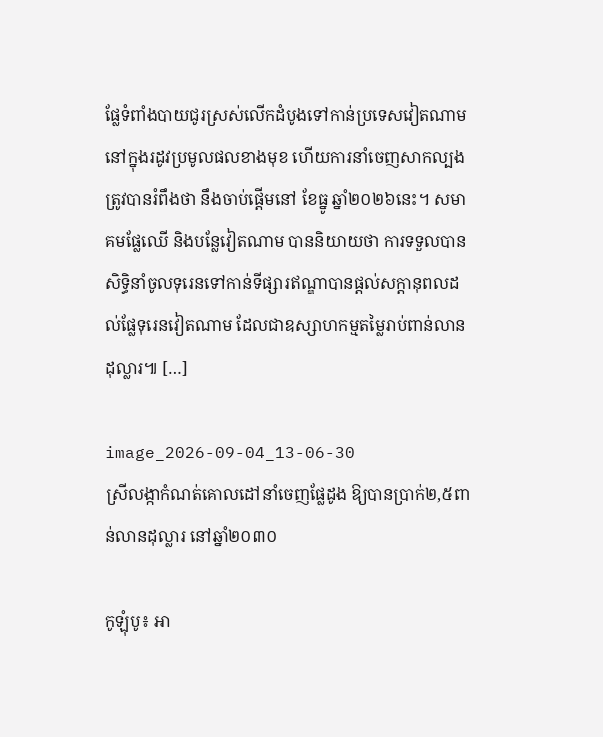ផ្លែទំពាំងបាយជូរស្រស់លើកដំបូងទៅកាន់ប្រទេសវៀតណាម នៅក្នុងរដូវប្រមូលផលខាងមុខ ហើយការនាំចេញសាកល្បងត្រូវបានរំពឹងថា នឹងចាប់ផ្តើមនៅ ខែធ្នូ ឆ្នាំ២០២៦នេះ។ សមាគមផ្លែឈើ និងបន្លែវៀតណាម បាននិយាយថា ការទទួលបានសិទ្ធិនាំចូលទុរេនទៅកាន់ទីផ្សារឥណ្ឌាបានផ្ដល់សក្តានុពលដល់ផ្លែទុរេនវៀតណាម ដែលជាឧស្សាហកម្មតម្លៃរាប់ពាន់លានដុល្លារ៕ […]

image_2026-09-04_13-06-30
ស្រីលង្កាកំណត់គោលដៅនាំចេញផ្លែដូង ឱ្យបានប្រាក់២,៥ពាន់លានដុល្លារ នៅឆ្នាំ២០៣០

កូឡុំបូ៖ អា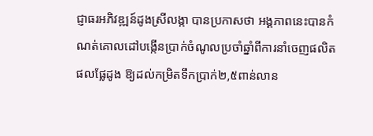ជ្ញាធរអភិវឌ្ឍន៍ដូងស្រីលង្កា បានប្រកាសថា អង្គភាពនេះបានកំណត់គោលដៅបង្កើនប្រាក់ចំណូលប្រចាំឆ្នាំពីការនាំចេញផលិតផលផ្លែដូង ឱ្យដល់កម្រិតទឹកប្រាក់២,៥ពាន់លាន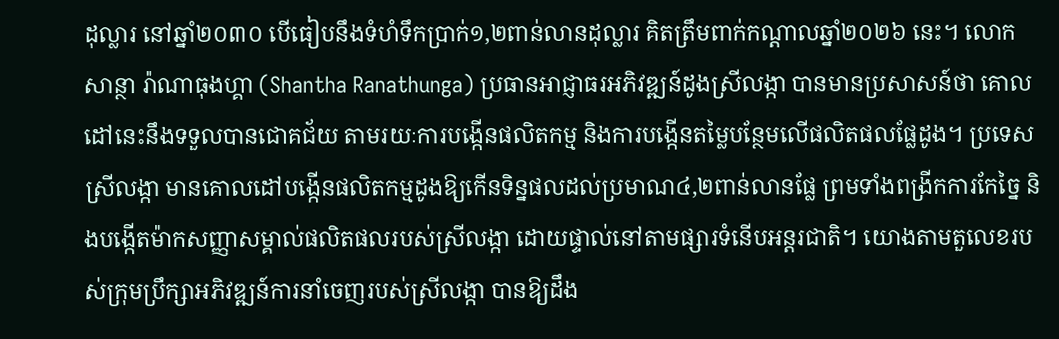ដុល្លារ នៅឆ្នាំ២០៣០ បើធៀបនឹងទំហំទឹកប្រាក់១,២ពាន់លានដុល្លារ គិតត្រឹមពាក់កណ្តាលឆ្នាំ២០២៦ នេះ។ លោក សាន្ថា រ៉ាណាធុងហ្គា (Shantha Ranathunga) ប្រធានអាជ្ញាធរអភិវឌ្ឍន៍ដូងស្រីលង្កា បានមានប្រសាសន៍ថា គោលដៅនេះនឹងទទួលបានជោគជ័យ តាមរយៈការបង្កើនផលិតកម្ម និងការបង្កើនតម្លៃបន្ថែមលើផលិតផលផ្លែដូង។ ប្រទេសស្រីលង្កា មានគោលដៅបង្កើនផលិតកម្មដូងឱ្យកើនទិន្នផលដល់ប្រមាណ៤,២ពាន់លានផ្លែ ព្រមទាំងពង្រីកការកែច្នៃ និងបង្កើតម៉ាកសញ្ញាសម្គាល់ផលិតផលរបស់ស្រីលង្កា ដោយផ្ទាល់នៅតាមផ្សារទំនើបអន្តរជាតិ។ យោងតាមតួលេខរបស់ក្រុមប្រឹក្សាអភិវឌ្ឍន៍ការនាំចេញរបស់ស្រីលង្កា បានឱ្យដឹង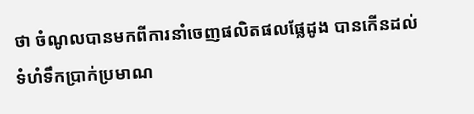ថា ចំណូលបានមកពីការនាំចេញផលិតផលផ្លែដូង បានកើនដល់ទំហំទឹកប្រាក់ប្រមាណ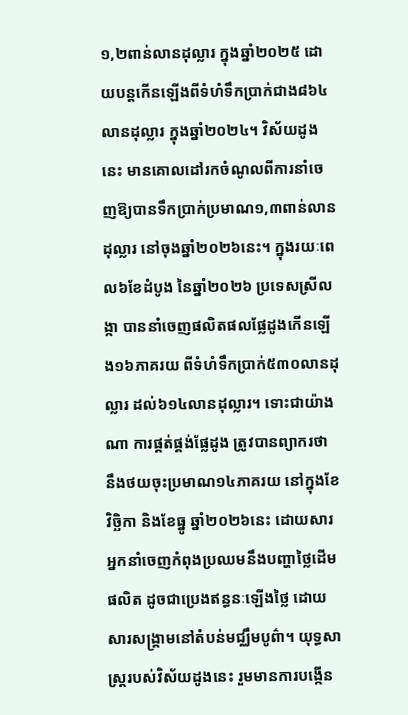១,២ពាន់លានដុល្លារ ក្នុងឆ្នាំ២០២៥ ដោយបន្តកើនឡើងពីទំហំទឹកប្រាក់ជាង៨៦៤លានដុល្លារ ក្នុងឆ្នាំ២០២៤។ វិស័យដូងនេះ មានគោលដៅរកចំណូលពីការនាំចេញឱ្យបានទឹកប្រាក់ប្រមាណ១,៣ពាន់លានដុល្លារ នៅចុងឆ្នាំ២០២៦នេះ។ ក្នុងរយៈពេល៦ខែដំបូង នៃឆ្នាំ២០២៦ ប្រទេសស្រីលង្កា បាននាំចេញផលិតផលផ្លែដូងកើនឡើង១៦ភាគរយ ពីទំហំទឹកប្រាក់៥៣០លានដុល្លារ ដល់៦១៤លានដុល្លារ។ ទោះជាយ៉ាងណា ការផ្គត់ផ្គង់ផ្លែដូង ត្រូវបានព្យាករថា នឹងថយចុះប្រមាណ១៤ភាគរយ នៅក្នុងខែវិច្ឆិកា និងខែធ្នូ ឆ្នាំ២០២៦នេះ ដោយសារអ្នកនាំចេញកំពុងប្រឈមនឹងបញ្ហាថ្លៃដើមផលិត ដូចជាប្រេងឥន្ធនៈឡើងថ្លៃ ដោយសារសង្គ្រាមនៅតំបន់មជ្ឈឹមបូព៌ា។ យុទ្ធសាស្ត្ររបស់វិស័យដូងនេះ រួមមានការបង្កើន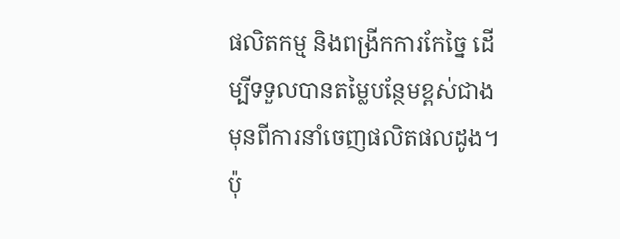ផលិតកម្ម និងពង្រីកការកែច្នៃ ដើម្បីទទួលបានតម្លៃបន្ថែមខ្ពស់ជាងមុនពីការនាំចេញផលិតផលដូង។ ប៉ុ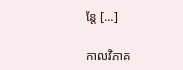ន្តែ […]

កាលវិភាគ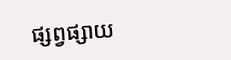ផ្សព្វផ្សាយ